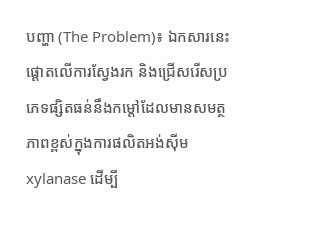បញ្ហា (The Problem)៖ ឯកសារនេះផ្តោតលើការស្វែងរក និងជ្រើសរើសប្រភេទផ្សិតធន់នឹងកម្តៅដែលមានសមត្ថភាពខ្ពស់ក្នុងការផលិតអង់ស៊ីម xylanase ដើម្បី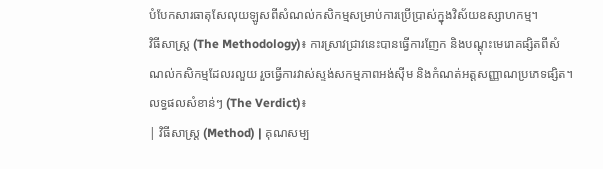បំបែកសារធាតុសែលុយឡូសពីសំណល់កសិកម្មសម្រាប់ការប្រើប្រាស់ក្នុងវិស័យឧស្សាហកម្ម។
វិធីសាស្ត្រ (The Methodology)៖ ការស្រាវជ្រាវនេះបានធ្វើការញែក និងបណ្តុះមេរោគផ្សិតពីសំណល់កសិកម្មដែលរលួយ រួចធ្វើការវាស់ស្ទង់សកម្មភាពអង់ស៊ីម និងកំណត់អត្តសញ្ញាណប្រភេទផ្សិត។
លទ្ធផលសំខាន់ៗ (The Verdict)៖
| វិធីសាស្ត្រ (Method) | គុណសម្ប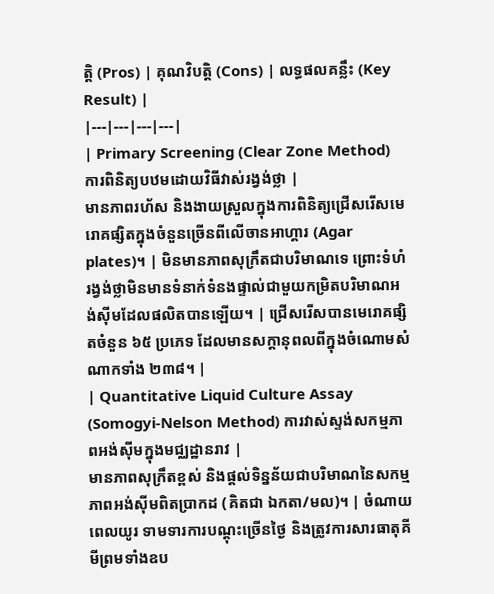ត្តិ (Pros) | គុណវិបត្តិ (Cons) | លទ្ធផលគន្លឹះ (Key Result) |
|---|---|---|---|
| Primary Screening (Clear Zone Method) ការពិនិត្យបឋមដោយវិធីវាស់រង្វង់ថ្លា |
មានភាពរហ័ស និងងាយស្រួលក្នុងការពិនិត្យជ្រើសរើសមេរោគផ្សិតក្នុងចំនួនច្រើនពីលើចានអាហ្គារ (Agar plates)។ | មិនមានភាពសុក្រឹតជាបរិមាណទេ ព្រោះទំហំរង្វង់ថ្លាមិនមានទំនាក់ទំនងផ្ទាល់ជាមួយកម្រិតបរិមាណអង់ស៊ីមដែលផលិតបានឡើយ។ | ជ្រើសរើសបានមេរោគផ្សិតចំនួន ៦៥ ប្រភេទ ដែលមានសក្តានុពលពីក្នុងចំណោមសំណាកទាំង ២៣៨។ |
| Quantitative Liquid Culture Assay (Somogyi-Nelson Method) ការវាស់ស្ទង់សកម្មភាពអង់ស៊ីមក្នុងមជ្ឈដ្ឋានរាវ |
មានភាពសុក្រឹតខ្ពស់ និងផ្តល់ទិន្នន័យជាបរិមាណនៃសកម្មភាពអង់ស៊ីមពិតប្រាកដ (គិតជា ឯកតា/មល)។ | ចំណាយពេលយូរ ទាមទារការបណ្តុះច្រើនថ្ងៃ និងត្រូវការសារធាតុគីមីព្រមទាំងឧប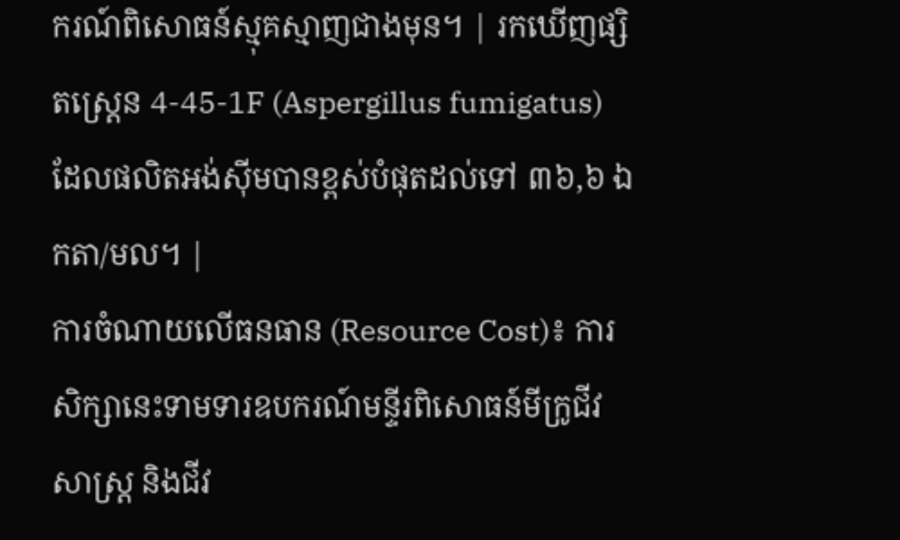ករណ៍ពិសោធន៍ស្មុគស្មាញជាងមុន។ | រកឃើញផ្សិតស្ត្រេន 4-45-1F (Aspergillus fumigatus) ដែលផលិតអង់ស៊ីមបានខ្ពស់បំផុតដល់ទៅ ៣៦,៦ ឯកតា/មល។ |
ការចំណាយលើធនធាន (Resource Cost)៖ ការសិក្សានេះទាមទារឧបករណ៍មន្ទីរពិសោធន៍មីក្រូជីវសាស្ត្រ និងជីវ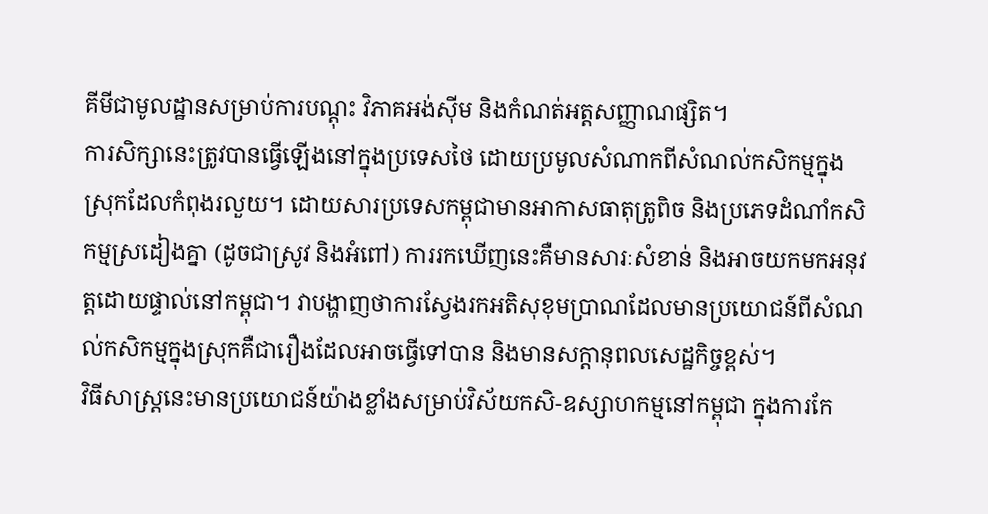គីមីជាមូលដ្ឋានសម្រាប់ការបណ្តុះ វិភាគអង់ស៊ីម និងកំណត់អត្តសញ្ញាណផ្សិត។
ការសិក្សានេះត្រូវបានធ្វើឡើងនៅក្នុងប្រទេសថៃ ដោយប្រមូលសំណាកពីសំណល់កសិកម្មក្នុងស្រុកដែលកំពុងរលួយ។ ដោយសារប្រទេសកម្ពុជាមានអាកាសធាតុត្រូពិច និងប្រភេទដំណាំកសិកម្មស្រដៀងគ្នា (ដូចជាស្រូវ និងអំពៅ) ការរកឃើញនេះគឺមានសារៈសំខាន់ និងអាចយកមកអនុវត្តដោយផ្ទាល់នៅកម្ពុជា។ វាបង្ហាញថាការស្វែងរកអតិសុខុមប្រាណដែលមានប្រយោជន៍ពីសំណល់កសិកម្មក្នុងស្រុកគឺជារឿងដែលអាចធ្វើទៅបាន និងមានសក្តានុពលសេដ្ឋកិច្ចខ្ពស់។
វិធីសាស្ត្រនេះមានប្រយោជន៍យ៉ាងខ្លាំងសម្រាប់វិស័យកសិ-ឧស្សាហកម្មនៅកម្ពុជា ក្នុងការកែ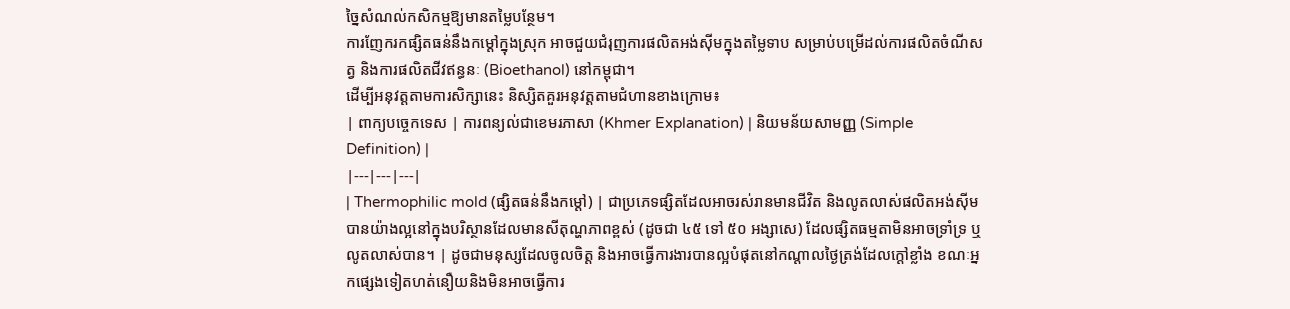ច្នៃសំណល់កសិកម្មឱ្យមានតម្លៃបន្ថែម។
ការញែករកផ្សិតធន់នឹងកម្តៅក្នុងស្រុក អាចជួយជំរុញការផលិតអង់ស៊ីមក្នុងតម្លៃទាប សម្រាប់បម្រើដល់ការផលិតចំណីសត្វ និងការផលិតជីវឥន្ធនៈ (Bioethanol) នៅកម្ពុជា។
ដើម្បីអនុវត្តតាមការសិក្សានេះ និស្សិតគួរអនុវត្តតាមជំហានខាងក្រោម៖
| ពាក្យបច្ចេកទេស | ការពន្យល់ជាខេមរភាសា (Khmer Explanation) | និយមន័យសាមញ្ញ (Simple Definition) |
|---|---|---|
| Thermophilic mold (ផ្សិតធន់នឹងកម្តៅ) | ជាប្រភេទផ្សិតដែលអាចរស់រានមានជីវិត និងលូតលាស់ផលិតអង់ស៊ីមបានយ៉ាងល្អនៅក្នុងបរិស្ថានដែលមានសីតុណ្ហភាពខ្ពស់ (ដូចជា ៤៥ ទៅ ៥០ អង្សាសេ) ដែលផ្សិតធម្មតាមិនអាចទ្រាំទ្រ ឬលូតលាស់បាន។ | ដូចជាមនុស្សដែលចូលចិត្ត និងអាចធ្វើការងារបានល្អបំផុតនៅកណ្តាលថ្ងៃត្រង់ដែលក្តៅខ្លាំង ខណៈអ្នកផ្សេងទៀតហត់នឿយនិងមិនអាចធ្វើការ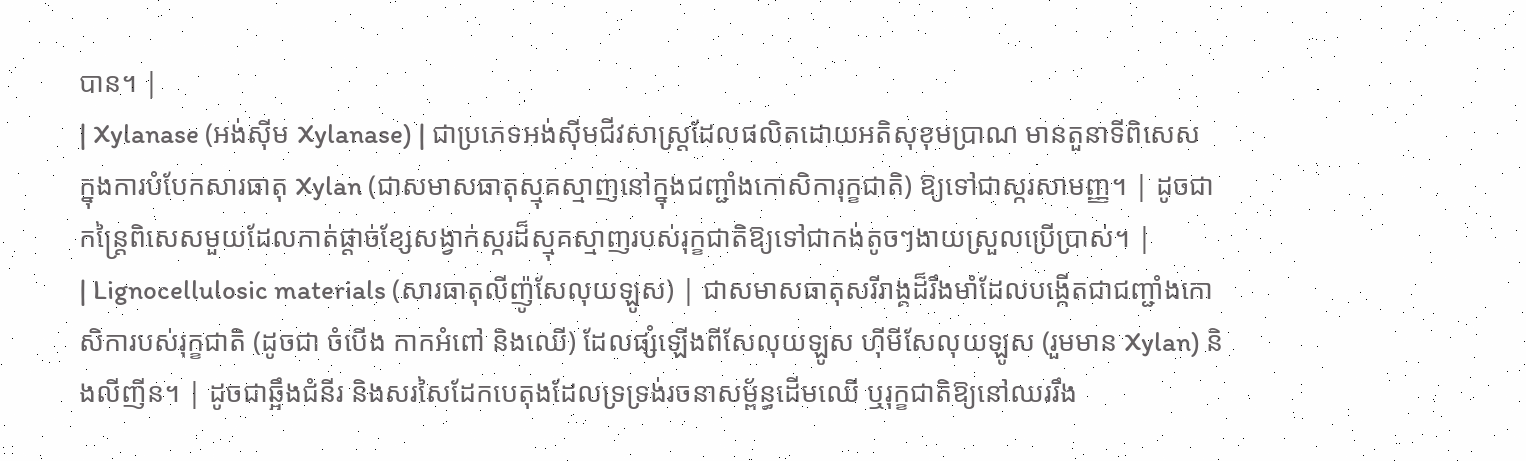បាន។ |
| Xylanase (អង់ស៊ីម Xylanase) | ជាប្រភេទអង់ស៊ីមជីវសាស្រ្តដែលផលិតដោយអតិសុខុមប្រាណ មានតួនាទីពិសេសក្នុងការបំបែកសារធាតុ Xylan (ជាសមាសធាតុស្មុគស្មាញនៅក្នុងជញ្ជាំងកោសិការុក្ខជាតិ) ឱ្យទៅជាស្ករសាមញ្ញ។ | ដូចជាកន្ត្រៃពិសេសមួយដែលកាត់ផ្តាច់ខ្សែសង្វាក់ស្ករដ៏ស្មុគស្មាញរបស់រុក្ខជាតិឱ្យទៅជាកង់តូចៗងាយស្រួលប្រើប្រាស់។ |
| Lignocellulosic materials (សារធាតុលីញ៉ូសែលុយឡូស) | ជាសមាសធាតុសរីរាង្គដ៏រឹងមាំដែលបង្កើតជាជញ្ជាំងកោសិការបស់រុក្ខជាតិ (ដូចជា ចំបើង កាកអំពៅ និងឈើ) ដែលផ្សំឡើងពីសែលុយឡូស ហ៊ីមីសែលុយឡូស (រួមមាន Xylan) និងលីញីន។ | ដូចជាឆ្អឹងជំនីរ និងសរសៃដែកបេតុងដែលទ្រទ្រង់រចនាសម្ព័ន្ធដើមឈើ ឬរុក្ខជាតិឱ្យនៅឈររឹង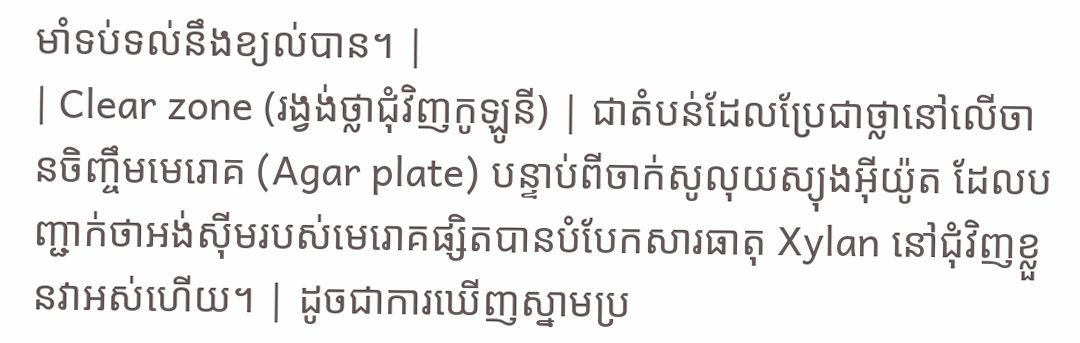មាំទប់ទល់នឹងខ្យល់បាន។ |
| Clear zone (រង្វង់ថ្លាជុំវិញកូឡូនី) | ជាតំបន់ដែលប្រែជាថ្លានៅលើចានចិញ្ចឹមមេរោគ (Agar plate) បន្ទាប់ពីចាក់សូលុយស្យុងអ៊ីយ៉ូត ដែលបញ្ជាក់ថាអង់ស៊ីមរបស់មេរោគផ្សិតបានបំបែកសារធាតុ Xylan នៅជុំវិញខ្លួនវាអស់ហើយ។ | ដូចជាការឃើញស្នាមប្រ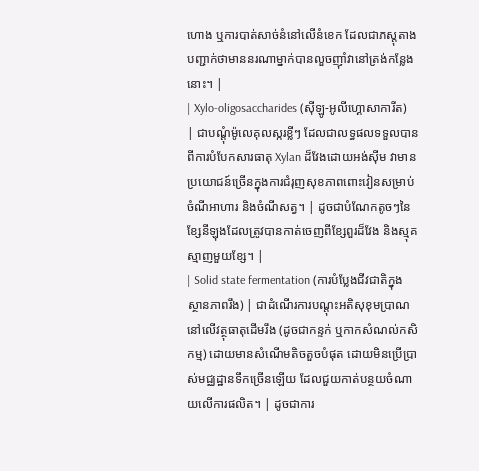ហោង ឬការបាត់សាច់នំនៅលើនំខេក ដែលជាភស្តុតាងបញ្ជាក់ថាមាននរណាម្នាក់បានលួចញ៉ាំវានៅត្រង់កន្លែងនោះ។ |
| Xylo-oligosaccharides (ស៊ីឡូ-អូលីហ្គោសាការីត) | ជាបណ្តុំម៉ូលេគុលស្ករខ្លីៗ ដែលជាលទ្ធផលទទួលបានពីការបំបែកសារធាតុ Xylan ដ៏វែងដោយអង់ស៊ីម វាមានប្រយោជន៍ច្រើនក្នុងការជំរុញសុខភាពពោះវៀនសម្រាប់ចំណីអាហារ និងចំណីសត្វ។ | ដូចជាបំណែកតូចៗនៃខ្សែនីឡុងដែលត្រូវបានកាត់ចេញពីខ្សែពួរដ៏វែង និងស្មុគស្មាញមួយខ្សែ។ |
| Solid state fermentation (ការបំប្លែងជីវជាតិក្នុងស្ថានភាពរឹង) | ជាដំណើរការបណ្តុះអតិសុខុមប្រាណនៅលើវត្ថុធាតុដើមរឹង (ដូចជាកន្ទក់ ឬកាកសំណល់កសិកម្ម) ដោយមានសំណើមតិចតួចបំផុត ដោយមិនប្រើប្រាស់មជ្ឈដ្ឋានទឹកច្រើនឡើយ ដែលជួយកាត់បន្ថយចំណាយលើការផលិត។ | ដូចជាការ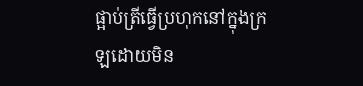ផ្អាប់ត្រីធ្វើប្រហុកនៅក្នុងក្រឡដោយមិន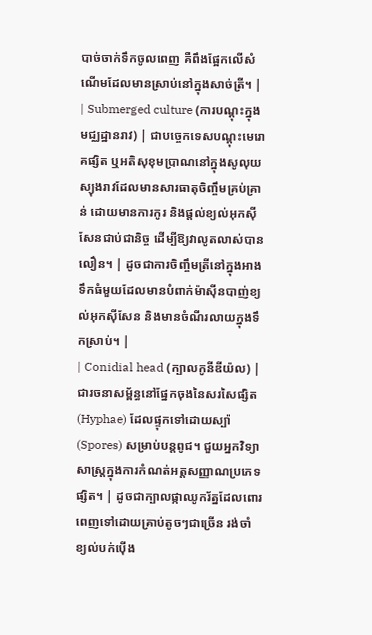បាច់ចាក់ទឹកចូលពេញ គឺពឹងផ្អែកលើសំណើមដែលមានស្រាប់នៅក្នុងសាច់ត្រី។ |
| Submerged culture (ការបណ្តុះក្នុងមជ្ឈដ្ឋានរាវ) | ជាបច្ចេកទេសបណ្តុះមេរោគផ្សិត ឬអតិសុខុមប្រាណនៅក្នុងសូលុយស្យុងរាវដែលមានសារធាតុចិញ្ចឹមគ្រប់គ្រាន់ ដោយមានការកូរ និងផ្តល់ខ្យល់អុកស៊ីសែនជាប់ជានិច្ច ដើម្បីឱ្យវាលូតលាស់បានលឿន។ | ដូចជាការចិញ្ចឹមត្រីនៅក្នុងអាងទឹកធំមួយដែលមានបំពាក់ម៉ាស៊ីនបាញ់ខ្យល់អុកស៊ីសែន និងមានចំណីរលាយក្នុងទឹកស្រាប់។ |
| Conidial head (ក្បាលកូនីឌីយ៉ល) | ជារចនាសម្ព័ន្ធនៅផ្នែកចុងនៃសរសៃផ្សិត (Hyphae) ដែលផ្ទុកទៅដោយស្ប៉ា (Spores) សម្រាប់បន្តពូជ។ ជួយអ្នកវិទ្យាសាស្ត្រក្នុងការកំណត់អត្តសញ្ញាណប្រភេទផ្សិត។ | ដូចជាក្បាលផ្កាឈូករ័ត្នដែលពោរពេញទៅដោយគ្រាប់តូចៗជាច្រើន រង់ចាំខ្យល់បក់ប៉ើង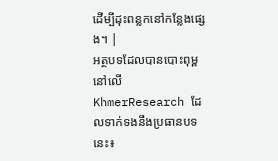ដើម្បីដុះពន្លកនៅកន្លែងផ្សេង។ |
អត្ថបទដែលបានបោះពុម្ពនៅលើ KhmerResearch ដែលទាក់ទងនឹងប្រធានបទនេះ៖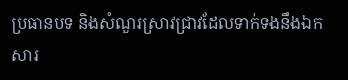ប្រធានបទ និងសំណួរស្រាវជ្រាវដែលទាក់ទងនឹងឯកសារ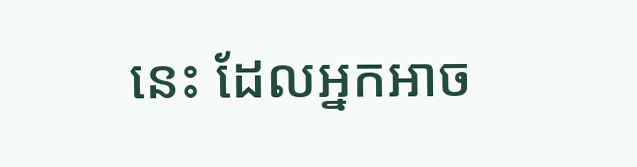នេះ ដែលអ្នកអាច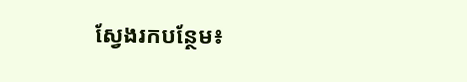ស្វែងរកបន្ថែម៖